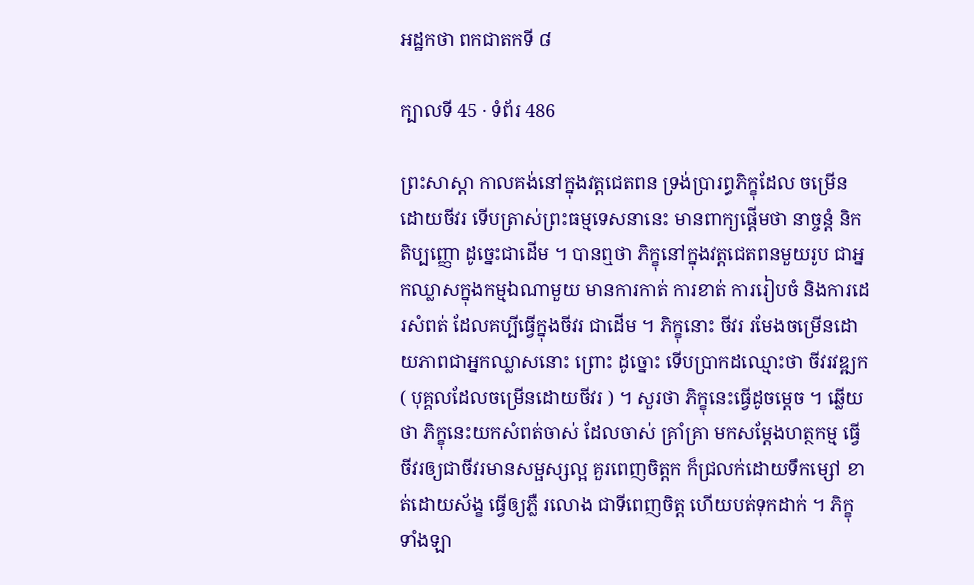អដ្ឋកថា ពកជាតកទី ៨

ក្បាលទី 45 · ទំព័រ 486

ព្រះសាស្តា កាលគង់នៅក្នុងវត្តជេតពន ទ្រង់ប្រារព្ធភិក្ខុដែល ចម្រើនដោយចីវរ ទើបត្រាស់ព្រះធម្មទេសនានេះ មានពាក្យផ្តើមថា នាច្ចន្តំ និកតិប្បញ្ញោ ដូច្នេះជាដើម ។ បានឮថា ភិក្ខុនៅក្នុងវត្តជេតពនមួយរូប ជាអ្នកឈ្លាសក្នុងកម្មឯណាមួយ មានការកាត់ ការខាត់ ការរៀបចំ និងការដេរសំពត់ ដែលគប្បីធ្វើក្នុងចីវរ ជាដើម ។ ភិក្ខុនោះ ចីវរ រមែងចម្រើនដោយភាពជាអ្នកឈ្លាសនោះ ព្រោះ ដូច្នោះ ទើបប្រាកដឈ្មោះថា ចីវរវឌ្ឍក ( បុគ្គលដែលចម្រើនដោយចីវរ ) ។ សួរថា ភិក្ខុនេះធ្វើដូចម្តេច ។ ឆ្លើយថា ភិក្ខុនេះយកសំពត់ចាស់ ដែលចាស់ គ្រាំគ្រា មកសម្តែងហត្ថកម្ម ធ្វើចីវរឲ្យជាចីវរមានសម្ផស្សល្អ គួរពេញចិត្តក ក៏ជ្រលក់ដោយទឹកម្សៅ ខាត់ដោយស័ង្ខ ធ្វើឲ្យភ្លឺ រលោង ជាទីពេញចិត្ត ហើយបត់ទុកដាក់ ។ ភិក្ខុទាំងឡា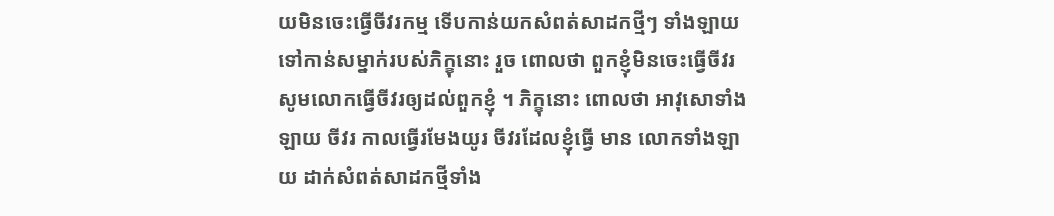យមិនចេះធ្វើចីវរកម្ម ទើបកាន់យកសំពត់សាដកថ្មីៗ ទាំងឡាយ ទៅកាន់សម្នាក់របស់ភិក្ខុនោះ រួច ពោលថា ពួកខ្ញុំមិនចេះធ្វើចីវរ សូមលោកធ្វើចីវរឲ្យដល់ពួកខ្ញុំ ។ ភិក្ខុនោះ ពោលថា អាវុសោទាំងឡាយ ចីវរ កាលធ្វើរមែងយូរ ចីវរដែលខ្ញុំធ្វើ មាន លោកទាំងឡាយ ដាក់សំពត់សាដកថ្មីទាំង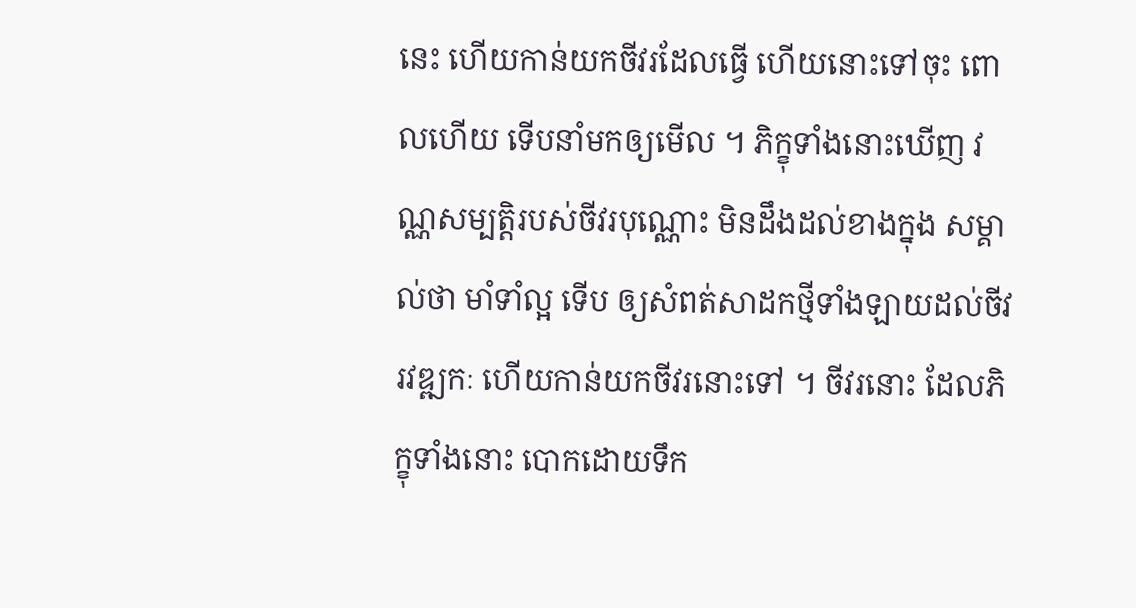នេះ ហើយកាន់យកចីវរដែលធ្វើ ហើយនោះទៅចុះ ពោលហើយ ទើបនាំមកឲ្យមើល ។ ភិក្ខុទាំងនោះឃើញ វណ្ណសម្បត្តិរបស់ចីវរបុណ្ណោះ មិនដឹងដល់ខាងក្នុង សម្គាល់ថា មាំទាំល្អ ទើប ឲ្យសំពត់សាដកថ្មីទាំងឡាយដល់ចីវរវឌ្ឍកៈ ហើយកាន់យកចីវរនោះទៅ ។ ចីវរនោះ ដែលភិក្ខុទាំងនោះ បោកដោយទឹក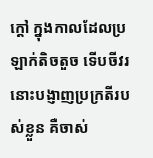ក្តៅ ក្នុងកាលដែលប្រឡាក់តិចតួច ទើបចីវរនោះបង្ញាញប្រក្រតីរបស់ខ្លួន គឺចាស់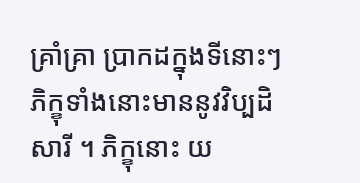គ្រាំគ្រា ប្រាកដក្នុងទីនោះៗ ភិក្ខុទាំងនោះមាននូវវិប្បដិសារី ។ ភិក្ខុនោះ យ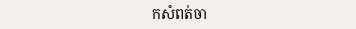កសំពត់ចា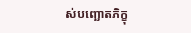ស់បញ្ឆោតភិក្ខុ